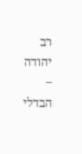רב יהודה – הבדלי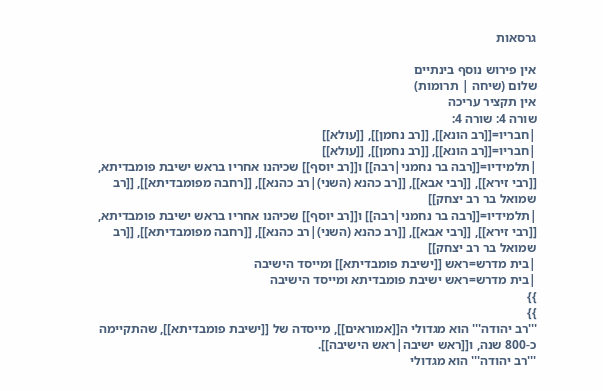גרסאות

אין פירוש נוסף בינתיים
שלום (שיחה | תרומות)
אין תקציר עריכה
שורה 4: שורה 4:
|חבריו=[[רב הונא]], [[רב נחמן]], [[עולא]]
|חבריו=[[רב הונא]], [[רב נחמן]], [[עולא]]
|תלמידיו=[[רבה בר נחמני|רבה]] ו[[רב יוסף]] שכיהנו אחריו בראש ישיבת פומבדיתא, [[רבי זירא]], [[רבי אבא]], [[רב כהנא (השני)|רב כהנא]], [[רחבה מפומבדיתא]], [[רב שמואל בר רב יצחק]]
|תלמידיו=[[רבה בר נחמני|רבה]] ו[[רב יוסף]] שכיהנו אחריו בראש ישיבת פומבדיתא, [[רבי זירא]], [[רבי אבא]], [[רב כהנא (השני)|רב כהנא]], [[רחבה מפומבדיתא]], [[רב שמואל בר רב יצחק]]
|בית מדרש=ראש [[ישיבת פומבדיתא]] ומייסד הישיבה
|בית מדרש=ראש ישיבת פומבדיתא ומייסד הישיבה
}}
}}
'''רב יהודה''' הוא מגדולי ה[[אמוראים]], מייסדה של [[ישיבת פומבדיתא]], שהתקיימה כ-800 שנה, ו[[ראש ישיבה|ראש הישיבה]].
'''רב יהודה''' הוא מגדולי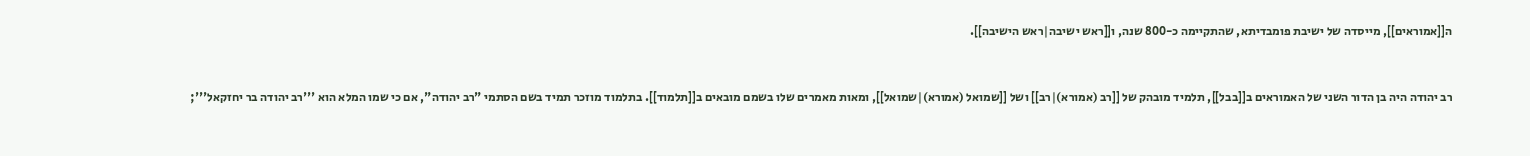ה[[אמוראים]], מייסדה של ישיבת פומבדיתא, שהתקיימה כ-800 שנה, ו[[ראש ישיבה|ראש הישיבה]].


רב יהודה היה בן הדור השני של האמוראים ב[[בבל]], תלמיד מובהק של [[רב (אמורא)|רב]] ושל [[שמואל (אמורא)|שמואל]], ומאות מאמרים שלו בשמם מובאים ב[[תלמוד]]. בתלמוד מוזכר תמיד בשם הסתמי "רב יהודה", אם כי שמו המלא הוא '''רב יהודה בר יחזקאל''';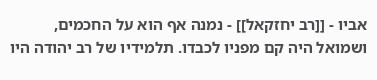אביו - [[רב יחזקאל]] - נמנה אף הוא על החכמים, ושמואל היה קם מפניו לכבדו. תלמידיו של רב יהודה היו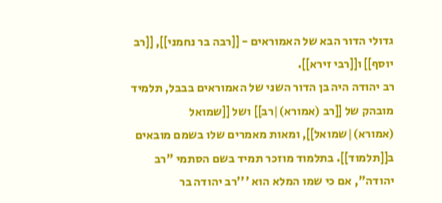גדולי הדור הבא של האמוראים - [[רבה בר נחמני]], [[רב יוסף]] ו[[רבי זירא]].
רב יהודה היה בן הדור השני של האמוראים בבבל, תלמיד מובהק של [[רב (אמורא)|רב]] ושל [[שמואל (אמורא)|שמואל]], ומאות מאמרים שלו בשמם מובאים ב[[תלמוד]]. בתלמוד מוזכר תמיד בשם הסתמי "רב יהודה", אם כי שמו המלא הוא '''רב יהודה בר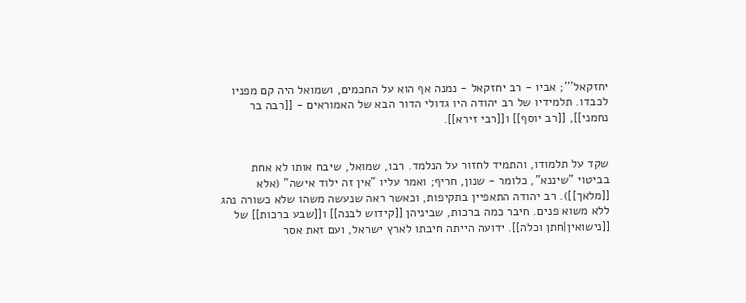יחזקאל'''; אביו - רב יחזקאל - נמנה אף הוא על החכמים, ושמואל היה קם מפניו לכבדו. תלמידיו של רב יהודה היו גדולי הדור הבא של האמוראים - [[רבה בר נחמני]], [[רב יוסף]] ו[[רבי זירא]].


שקד על תלמודו, והתמיד לחזור על הנלמד. רבו, שמואל, שיבח אותו לא אחת בביטוי "שיננא", כלומר - שנון, חריף; ואמר עליו "אין זה ילוד אישה" (אלא [[מלאך]]). רב יהודה התאפיין בתקיפות, וכאשר ראה שנעשה משהו שלא כשורה נהג ללא משוא פנים. חיבר כמה ברכות, שביניהן [[קידוש לבנה]] ו[[שבע ברכות]] של [[נישואין|חתן וכלה]]. ידועה הייתה חיבתו לארץ ישראל, ועם זאת אסר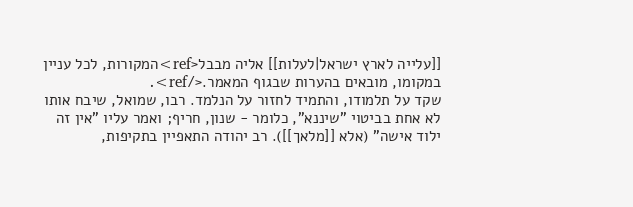[[עלייה לארץ ישראל|לעלות]] אליה מבבל<ref>המקורות, לכל עניין במקומו, מובאים בהערות שבגוף המאמר.</ref>.
שקד על תלמודו, והתמיד לחזור על הנלמד. רבו, שמואל, שיבח אותו לא אחת בביטוי "שיננא", כלומר - שנון, חריף; ואמר עליו "אין זה ילוד אישה" (אלא [[מלאך]]). רב יהודה התאפיין בתקיפות,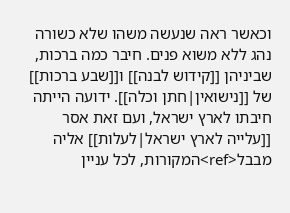וכאשר ראה שנעשה משהו שלא כשורה נהג ללא משוא פנים. חיבר כמה ברכות, שביניהן [[קידוש לבנה]] ו[[שבע ברכות]] של [[נישואין|חתן וכלה]]. ידועה הייתה חיבתו לארץ ישראל, ועם זאת אסר [[עלייה לארץ ישראל|לעלות]] אליה מבבל<ref>המקורות, לכל עניין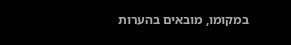במקומו, מובאים בהערות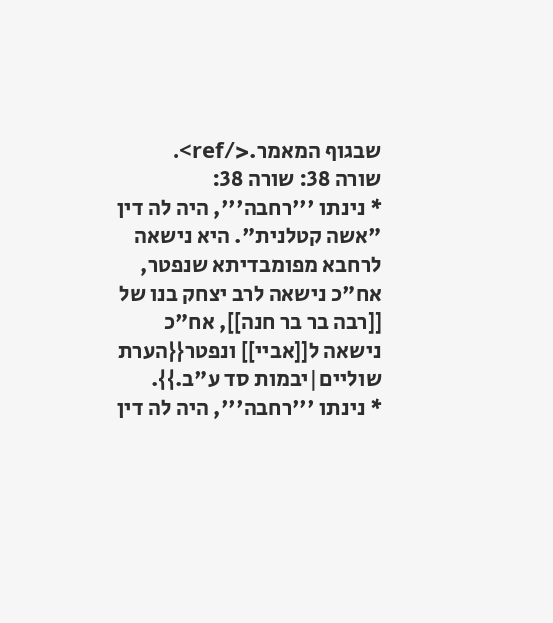שבגוף המאמר.</ref>.
שורה 38: שורה 38:
* נינתו '''רחבה''', היה לה דין "אשה קטלנית". היא נישאה לרחבא מפומבדיתא שנפטר, אח"כ נישאה לרב יצחק בנו של [[רבה בר בר חנה]], אח"כ נישאה ל[[אביי]] ונפטר{{הערת שוליים|יבמות סד ע"ב.}}.
* נינתו '''רחבה''', היה לה דין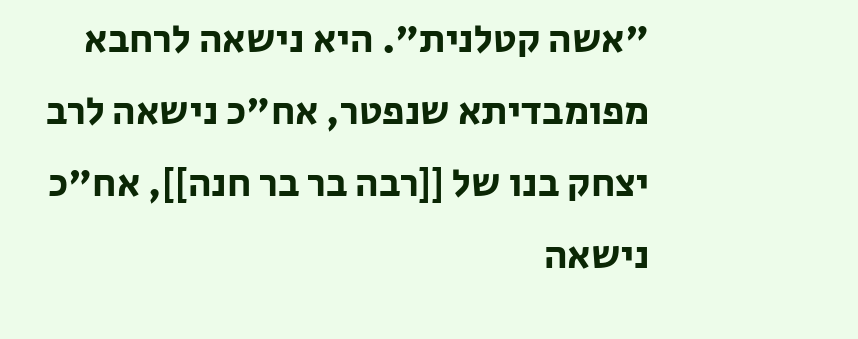"אשה קטלנית". היא נישאה לרחבא מפומבדיתא שנפטר, אח"כ נישאה לרב יצחק בנו של [[רבה בר בר חנה]], אח"כ נישאה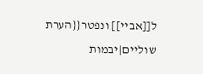ל[[אביי]] ונפטר{{הערת שוליים|יבמות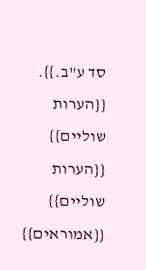סד ע"ב.}}.
{{הערות שוליים}}
{{הערות שוליים}}
{{אמוראים}}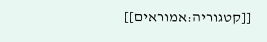[[קטגוריה:אמוראים]]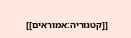[[קטגוריה:אמוראים]]